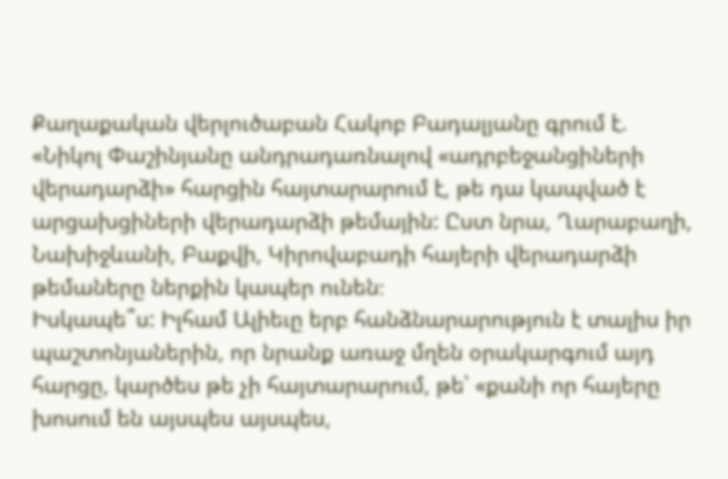Քաղաքական վերլուծաբան Հակոբ Բադալյանը գրում է.
«Նիկոլ Փաշինյանը անդրադառնալով «ադրբեջանցիների վերադարձի» հարցին հայտարարում է, թե դա կապված է արցախցիների վերադարձի թեմային: Ըստ նրա, Ղարաբաղի, Նախիջևանի, Բաքվի, Կիրովաբադի հայերի վերադարձի թեմաները ներքին կապեր ունեն։
Իսկապե՞ս: Իլհամ Ալիեւը երբ հանձնարարություն է տալիս իր պաշտոնյաներին, որ նրանք առաջ մղեն օրակարգում այդ հարցը, կարծես թե չի հայտարարում, թե՝ «քանի որ հայերը խոսում են այսպես այսպես,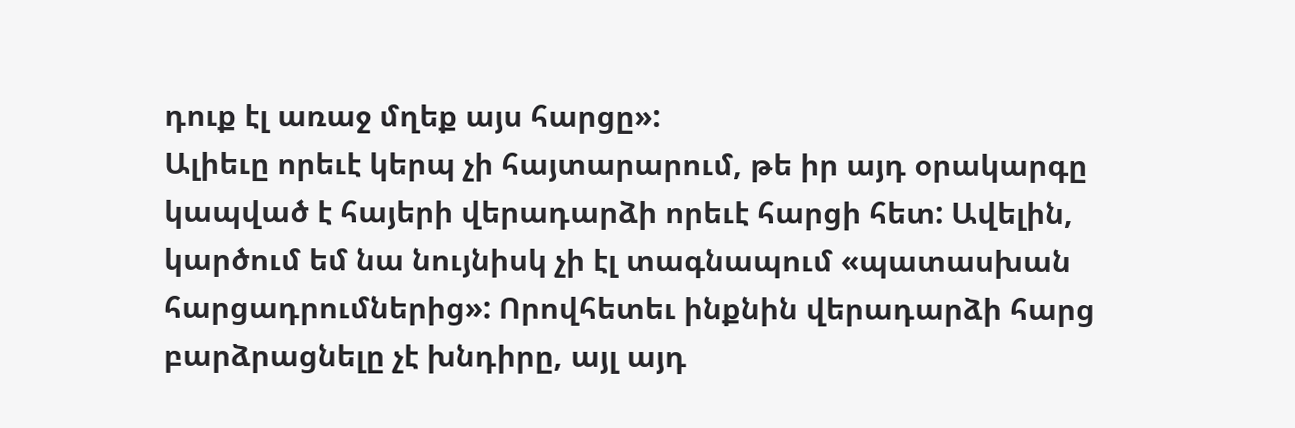դուք էլ առաջ մղեք այս հարցը»:
Ալիեւը որեւէ կերպ չի հայտարարում, թե իր այդ օրակարգը կապված է հայերի վերադարձի որեւէ հարցի հետ: Ավելին, կարծում եմ նա նույնիսկ չի էլ տագնապում «պատասխան հարցադրումներից»: Որովհետեւ ինքնին վերադարձի հարց բարձրացնելը չէ խնդիրը, այլ այդ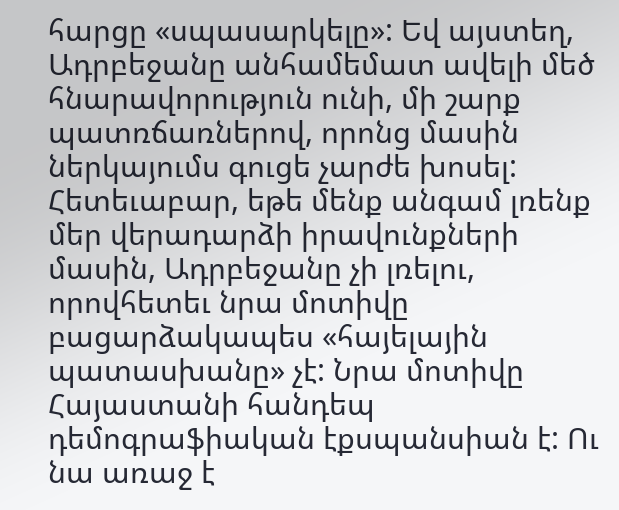հարցը «սպասարկելը»: Եվ այստեղ, Ադրբեջանը անհամեմատ ավելի մեծ հնարավորություն ունի, մի շարք պատռճառներով, որոնց մասին ներկայումս գուցե չարժե խոսել:
Հետեւաբար, եթե մենք անգամ լռենք մեր վերադարձի իրավունքների մասին, Ադրբեջանը չի լռելու, որովհետեւ նրա մոտիվը բացարձակապես «հայելային պատասխանը» չէ: Նրա մոտիվը Հայաստանի հանդեպ դեմոգրաֆիական էքսպանսիան է: Ու նա առաջ է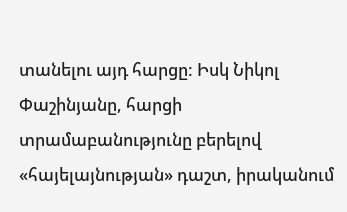տանելու այդ հարցը: Իսկ Նիկոլ Փաշինյանը, հարցի տրամաբանությունը բերելով «հայելայնության» դաշտ, իրականում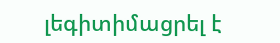լեգիտիմացրել է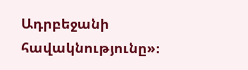Ադրբեջանի հավակնությունը»։